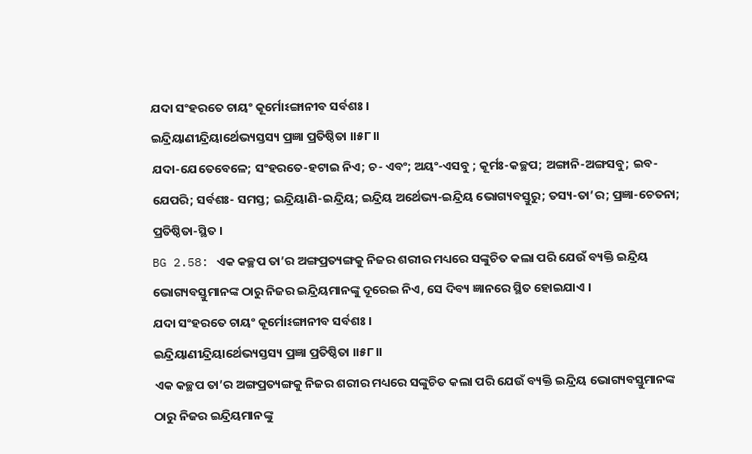ଯଦା ସଂହରତେ ଚାୟଂ କୂର୍ମୋଽଙ୍ଗାନୀବ ସର୍ବଶଃ ।
ଇନ୍ଦ୍ରିୟାଣୀନ୍ଦ୍ରିୟାର୍ଥେଭ୍ୟସ୍ତସ୍ୟ ପ୍ରଜ୍ଞା ପ୍ରତିଷ୍ଠିତା ।।୫୮।।
ଯଦା-ଯେତେବେଳେ; ସଂହରତେ-ହଟାଇ ନିଏ; ଚ- ଏବଂ; ଅୟଂ-ଏସବୁ ; କୂର୍ମଃ-କଚ୍ଛପ; ଅଙ୍ଗାନି-ଅଙ୍ଗସବୁ; ଇବ-ଯେପରି; ସର୍ବଶଃ- ସମସ୍ତ; ଇନ୍ଦ୍ରିୟାଣି-ଇନ୍ଦ୍ରିୟ; ଇନ୍ଦ୍ରିୟ ଅର୍ଥେଭ୍ୟ-ଇନ୍ଦ୍ରିୟ ଭୋଗ୍ୟବସ୍ତୁରୁ; ତସ୍ୟ-ତା’ର; ପ୍ରଜ୍ଞା-ଚେତନା; ପ୍ରତିଷ୍ଠିତା-ସ୍ଥିତ ।
BG 2.58: ଏକ କଚ୍ଛପ ତା’ର ଅଙ୍ଗପ୍ରତ୍ୟଙ୍ଗକୁ ନିଜର ଶରୀର ମଧ୍ୟରେ ସଙ୍କୁଚିତ କଲା ପରି ଯେଉଁ ବ୍ୟକ୍ତି ଇନ୍ଦ୍ରିୟ ଭୋଗ୍ୟବସ୍ତୁମାନଙ୍କ ଠାରୁ ନିଜର ଇନ୍ଦ୍ରିୟମାନଙ୍କୁ ଦୂରେଇ ନିଏ, ସେ ଦିବ୍ୟ ଜ୍ଞାନରେ ସ୍ଥିତ ହୋଇଯାଏ ।
ଯଦା ସଂହରତେ ଚାୟଂ କୂର୍ମୋଽଙ୍ଗାନୀବ ସର୍ବଶଃ ।
ଇନ୍ଦ୍ରିୟାଣୀନ୍ଦ୍ରିୟାର୍ଥେଭ୍ୟସ୍ତସ୍ୟ ପ୍ରଜ୍ଞା ପ୍ରତିଷ୍ଠିତା ।।୫୮।।
ଏକ କଚ୍ଛପ ତା’ର ଅଙ୍ଗପ୍ରତ୍ୟଙ୍ଗକୁ ନିଜର ଶରୀର ମଧ୍ୟରେ ସଙ୍କୁଚିତ କଲା ପରି ଯେଉଁ ବ୍ୟକ୍ତି ଇନ୍ଦ୍ରିୟ ଭୋଗ୍ୟବସ୍ତୁମାନଙ୍କ ଠାରୁ ନିଜର ଇନ୍ଦ୍ରିୟମାନଙ୍କୁ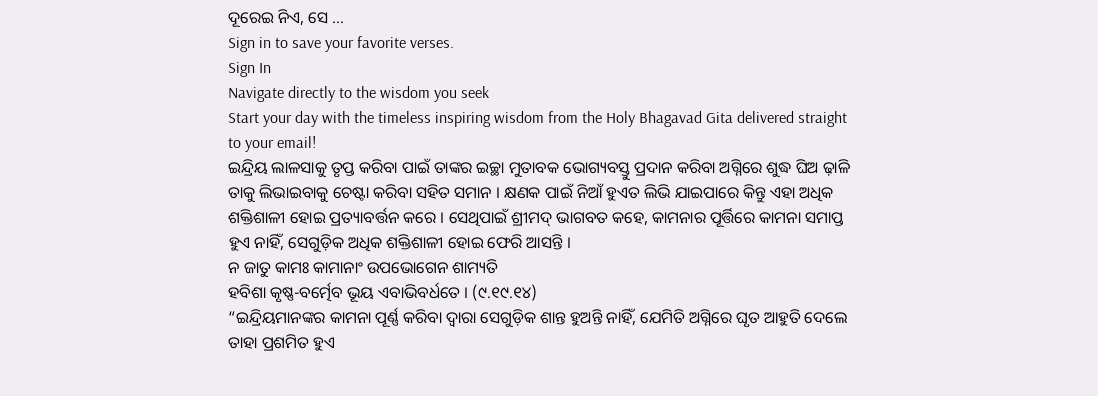ଦୂରେଇ ନିଏ, ସେ …
Sign in to save your favorite verses.
Sign In
Navigate directly to the wisdom you seek
Start your day with the timeless inspiring wisdom from the Holy Bhagavad Gita delivered straight to your email!
ଇନ୍ଦ୍ରିୟ ଲାଳସାକୁ ତୃପ୍ତ କରିବା ପାଇଁ ତାଙ୍କର ଇଚ୍ଛା ମୁତାବକ ଭୋଗ୍ୟବସ୍ତୁ ପ୍ରଦାନ କରିବା ଅଗ୍ନିରେ ଶୁଦ୍ଧ ଘିଅ ଢ଼ାଳି ତାକୁ ଲିଭାଇବାକୁ ଚେଷ୍ଟା କରିବା ସହିତ ସମାନ । କ୍ଷଣକ ପାଇଁ ନିଆଁ ହୁଏତ ଲିଭି ଯାଇପାରେ କିନ୍ତୁ ଏହା ଅଧିକ ଶକ୍ତିଶାଳୀ ହୋଇ ପ୍ରତ୍ୟାବର୍ତ୍ତନ କରେ । ସେଥିପାଇଁ ଶ୍ରୀମଦ୍ ଭାଗବତ କହେ, କାମନାର ପୂର୍ତ୍ତିରେ କାମନା ସମାପ୍ତ ହୁଏ ନାହିଁ, ସେଗୁଡ଼ିକ ଅଧିକ ଶକ୍ତିଶାଳୀ ହୋଇ ଫେରି ଆସନ୍ତି ।
ନ ଜାତୁ କାମଃ କାମାନାଂ ଉପଭୋଗେନ ଶାମ୍ୟତି
ହବିଶା କୃଷ୍ଣ-ବର୍ତ୍ମେବ ଭୂୟ ଏବାଭିବର୍ଧତେ । (୯.୧୯.୧୪)
“ଇନ୍ଦ୍ରିୟମାନଙ୍କର କାମନା ପୂର୍ଣ୍ଣ କରିବା ଦ୍ୱାରା ସେଗୁଡ଼ିକ ଶାନ୍ତ ହୁଅନ୍ତି ନାହିଁ, ଯେମିତି ଅଗ୍ନିରେ ଘୃତ ଆହୁତି ଦେଲେ ତାହା ପ୍ରଶମିତ ହୁଏ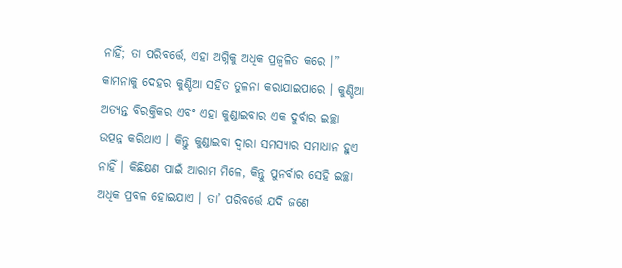ନାହିଁ; ତା ପରିବର୍ତ୍ତେ, ଏହା ଅଗ୍ନିକୁ ଅଧିକ ପ୍ରଜ୍ୱଳିତ କରେ ।”
କାମନାକୁ ଦେହର କୁଣ୍ଡିଆ ସହିତ ତୁଳନା କରାଯାଇପାରେ । କୁଣ୍ଡିଆ ଅତ୍ୟନ୍ତ ବିରକ୍ତିକର ଏବଂ ଏହା କୁଣ୍ଡାଇବାର ଏକ ଦୁର୍ବାର ଇଚ୍ଛା ଉତ୍ପନ୍ନ କରିଥାଏ । କିନ୍ତୁ କୁଣ୍ଡାଇବା ଦ୍ୱାରା ସମସ୍ୟାର ସମାଧାନ ହୁଏ ନାହିଁ । କିଛିକ୍ଷଣ ପାଇଁ ଆରାମ ମିଳେ, କିନ୍ତୁ ପୁନର୍ବାର ସେହି ଇଚ୍ଛା ଅଧିକ ପ୍ରବଳ ହୋଇଯାଏ । ତା’ ପରିବର୍ତ୍ତେ ଯଦି ଜଣେ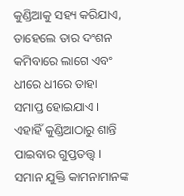କୁଣ୍ଡିଆକୁ ସହ୍ୟ କରିଯାଏ, ତାହେଲେ ତାର ଦଂଶନ କମିବାରେ ଲାଗେ ଏବଂ ଧୀରେ ଧୀରେ ତାହା ସମାପ୍ତ ହୋଇଯାଏ । ଏହାହିଁ କୁଣ୍ଡିଆଠାରୁ ଶାନ୍ତି ପାଇବାର ଗୁପ୍ତତତ୍ତ୍ୱ । ସମାନ ଯୁକ୍ତି କାମନାମାନଙ୍କ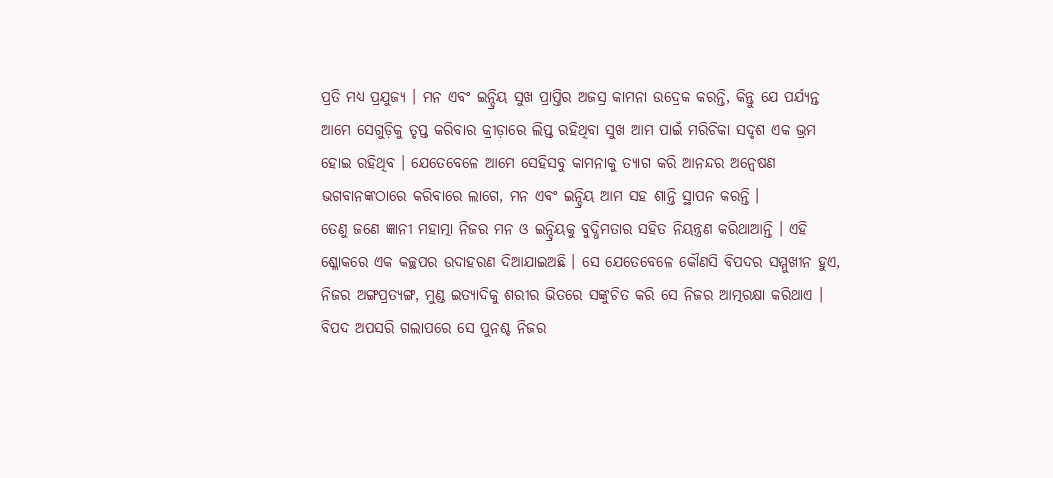ପ୍ରତି ମଧ୍ୟ ପ୍ରଯୁଜ୍ୟ । ମନ ଏବଂ ଇନ୍ଦ୍ରିୟ ସୁଖ ପ୍ରାପ୍ତିର ଅଜସ୍ର କାମନା ଉଦ୍ରେକ କରନ୍ତି, କିନ୍ତୁ ଯେ ପର୍ଯ୍ୟନ୍ତ ଆମେ ସେଗୁଡ଼ିକୁ ତୃପ୍ତ କରିବାର କ୍ରୀଡ଼ାରେ ଲିପ୍ତ ରହିଥିବା ସୁଖ ଆମ ପାଇଁ ମରିଚିକା ସଦୃଶ ଏକ ଭ୍ରମ ହୋଇ ରହିଥିବ । ଯେତେବେଳେ ଆମେ ସେହିସବୁ କାମନାକୁ ତ୍ୟାଗ କରି ଆନନ୍ଦର ଅନ୍ୱେଷଣ ଭଗବାନଙ୍କଠାରେ କରିବାରେ ଲାଗେ, ମନ ଏବଂ ଇନ୍ଦ୍ରିୟ ଆମ ସହ ଶାନ୍ତି ସ୍ଥାପନ କରନ୍ତି ।
ତେଣୁ ଜଣେ ଜ୍ଞାନୀ ମହାତ୍ମା ନିଜର ମନ ଓ ଇନ୍ଦ୍ରିୟକୁ ବୁଦ୍ଧିମତାର ସହିତ ନିୟନ୍ତ୍ରଣ କରିଥାଆନ୍ତି । ଏହି ଶ୍ଳୋକରେ ଏକ କଚ୍ଛପର ଉଦାହରଣ ଦିଆଯାଇଅଛି । ସେ ଯେତେବେଳେ କୌଣସି ବିପଦର ସମ୍ମୁଖୀନ ହୁଏ, ନିଜର ଅଙ୍ଗପ୍ରତ୍ୟଙ୍ଗ, ମୁଣ୍ଡ ଇତ୍ୟାଦିକୁ ଶରୀର ଭିତରେ ସଙ୍କୁଚିତ କରି ସେ ନିଜର ଆତ୍ମରକ୍ଷା କରିଥାଏ । ବିପଦ ଅପସରି ଗଲାପରେ ସେ ପୁନଶ୍ଚ ନିଜର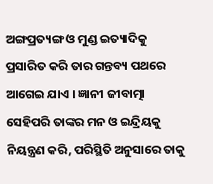ଅଙ୍ଗପ୍ରତ୍ୟଙ୍ଗ ଓ ମୁଣ୍ଡ ଇତ୍ୟାଦିକୁ ପ୍ରସାରିତ କରି ତାର ଗନ୍ତବ୍ୟ ପଥରେ ଆଗେଇ ଯାଏ । ଜ୍ଞାନୀ ଜୀବାତ୍ମା ସେହିପରି ତାଙ୍କର ମନ ଓ ଇନ୍ଦ୍ରିୟକୁ ନିୟନ୍ତ୍ରଣ କରି, ପରିସ୍ଥିତି ଅନୁସାରେ ତାକୁ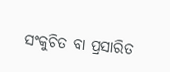ସଂକୁଚିତ ବା ପ୍ରସାରିତ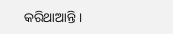କରିଥାଆନ୍ତି ।